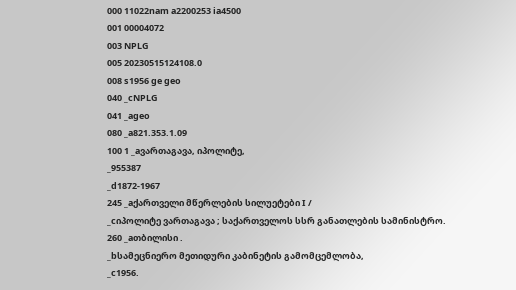000 11022nam a2200253 ia4500
001 00004072
003 NPLG
005 20230515124108.0
008 s1956 ge geo
040 _cNPLG
041 _ageo
080 _a821.353.1.09
100 1 _aვართაგავა, იპოლიტე,
_955387
_d1872-1967
245 _aქართველი მწერლების სილუეტები I /
_cიპოლიტე ვართაგავა ; საქართველოს სსრ განათლების სამინისტრო.
260 _aთბილისი .
_bსამეცნიერო მეთიდური კაბინეტის გამომცემლობა,
_c1956.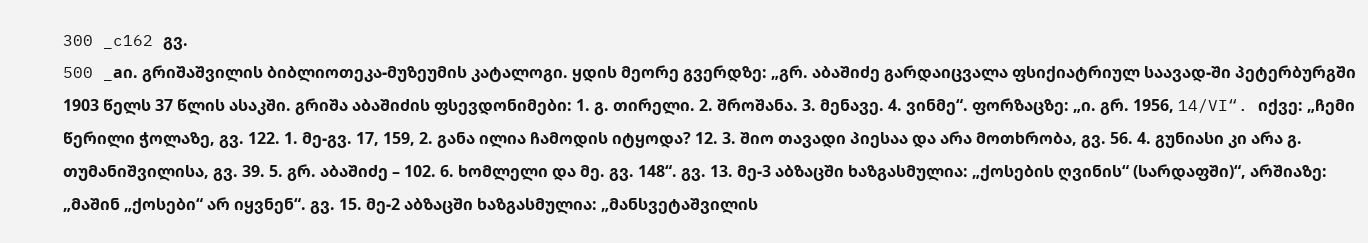300 _c162 გვ.
500 _aი. გრიშაშვილის ბიბლიოთეკა-მუზეუმის კატალოგი. ყდის მეორე გვერდზე: „გრ. აბაშიძე გარდაიცვალა ფსიქიატრიულ საავად-ში პეტერბურგში 1903 წელს 37 წლის ასაკში. გრიშა აბაშიძის ფსევდონიმები: 1. გ. თირელი. 2. შროშანა. 3. მენავე. 4. ვინმე“. ფორზაცზე: „ი. გრ. 1956, 14/VI“. იქვე: „ჩემი წერილი ჭოლაზე, გვ. 122. 1. მე-გვ. 17, 159, 2. განა ილია ჩამოდის იტყოდა? 12. 3. შიო თავადი პიესაა და არა მოთხრობა, გვ. 56. 4. გუნიასი კი არა გ. თუმანიშვილისა, გვ. 39. 5. გრ. აბაშიძე – 102. 6. ხომლელი და მე. გვ. 148“. გვ. 13. მე-3 აბზაცში ხაზგასმულია: „ქოსების ღვინის“ (სარდაფში)“, არშიაზე: „მაშინ „ქოსები“ არ იყვნენ“. გვ. 15. მე-2 აბზაცში ხაზგასმულია: „მანსვეტაშვილის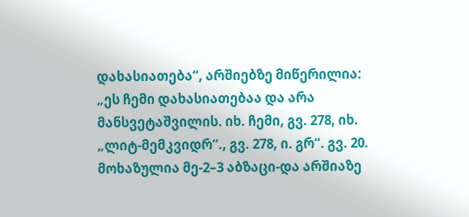დახასიათება“, არშიებზე მიწერილია: „ეს ჩემი დახასიათებაა და არა მანსვეტაშვილის. იხ. ჩემი, გვ. 278, იხ. „ლიტ-მემკვიდრ“., გვ. 278, ი. გრ“. გვ. 20. მოხაზულია მე-2–3 აბზაცი-და არშიაზე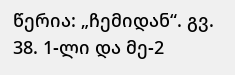წერია: „ჩემიდან“. გვ. 38. 1-ლი და მე-2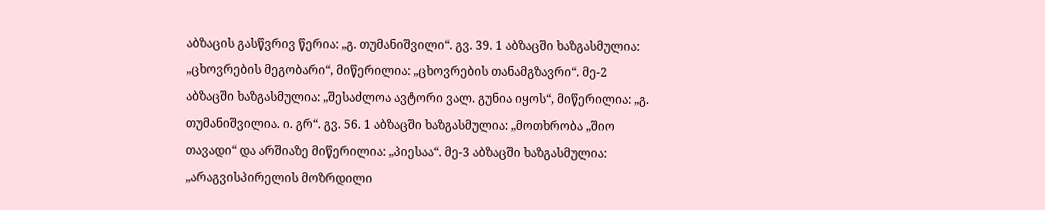აბზაცის გასწვრივ წერია: „გ. თუმანიშვილი“. გვ. 39. 1 აბზაცში ხაზგასმულია: „ცხოვრების მეგობარი“, მიწერილია: „ცხოვრების თანამგზავრი“. მე-2 აბზაცში ხაზგასმულია: „შესაძლოა ავტორი ვალ. გუნია იყოს“, მიწერილია: „გ. თუმანიშვილია. ი. გრ“. გვ. 56. 1 აბზაცში ხაზგასმულია: „მოთხრობა „შიო თავადი“ და არშიაზე მიწერილია: „პიესაა“. მე-3 აბზაცში ხაზგასმულია: „არაგვისპირელის მოზრდილი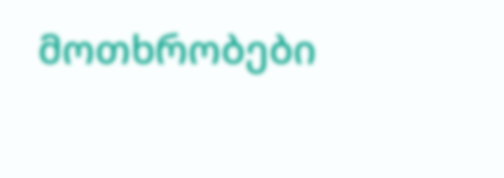მოთხრობები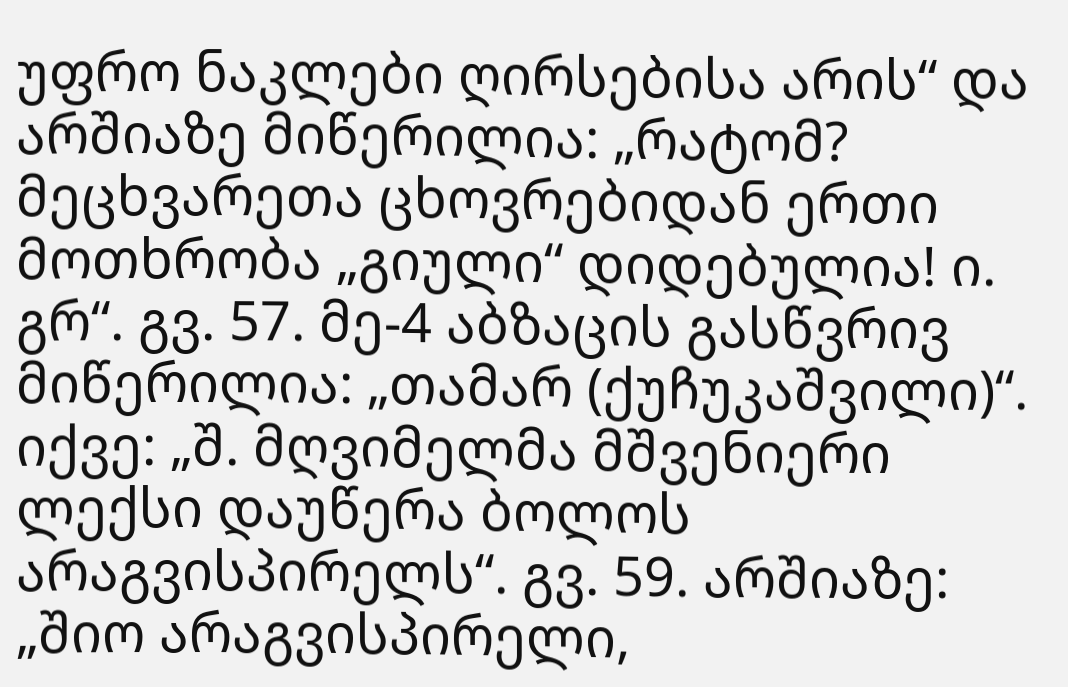უფრო ნაკლები ღირსებისა არის“ და არშიაზე მიწერილია: „რატომ? მეცხვარეთა ცხოვრებიდან ერთი მოთხრობა „გიული“ დიდებულია! ი. გრ“. გვ. 57. მე-4 აბზაცის გასწვრივ მიწერილია: „თამარ (ქუჩუკაშვილი)“. იქვე: „შ. მღვიმელმა მშვენიერი ლექსი დაუწერა ბოლოს არაგვისპირელს“. გვ. 59. არშიაზე: „შიო არაგვისპირელი,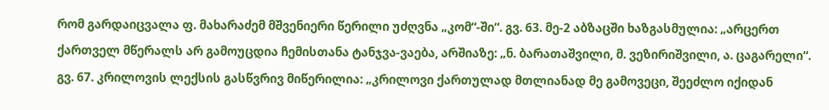რომ გარდაიცვალა ფ. მახარაძემ მშვენიერი წერილი უძღვნა „კომ“-ში“. გვ. 63. მე-2 აბზაცში ხაზგასმულია: „არცერთ ქართველ მწერალს არ გამოუცდია ჩემისთანა ტანჯვა-ვაება, არშიაზე: „ნ. ბარათაშვილი, მ. ვეზირიშვილი, ა. ცაგარელი“. გვ. 67. კრილოვის ლექსის გასწვრივ მიწერილია: „კრილოვი ქართულად მთლიანად მე გამოვეცი, შეეძლო იქიდან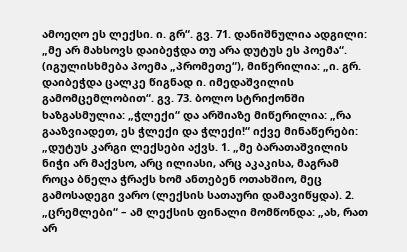ამოეღო ეს ლექსი. ი. გრ“. გვ. 71. დანიშნულია ადგილი: „მე არ მახსოვს დაიბეჭდა თუ არა დუტუს ეს პოემა“. (იგულისხმება პოემა „პრომეთე“), მიწერილია: „ი. გრ. დაიბეჭდა ცალკე წიგნად ი. იმედაშვილის გამომცემლობით“. გვ. 73. ბოლო სტრიქონში ხაზგასმულია: „ჭლექი“ და არშიაზე მიწერილია: „რა გააზვიადეთ, ეს ჭლექი და ჭლექი!“ იქვე მინაწერები: „დუტუს კარგი ლექსები აქვს. 1. „მე ბარათაშვილის ნიჭი არ მაქვსო, არც ილიასი, არც აკაკისა, მაგრამ როცა ბნელა ჭრაქს ხომ ანთებენ ოთახშიო, მეც გამოსადეგი ვარო (ლექსის სათაური დამავიწყდა). 2. „ცრემლები“ – ამ ლექსის ფინალი მომწონდა: „ახ, რათ არ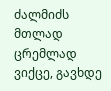ძალმიძს მთლად ცრემლად ვიქცე, გავხდე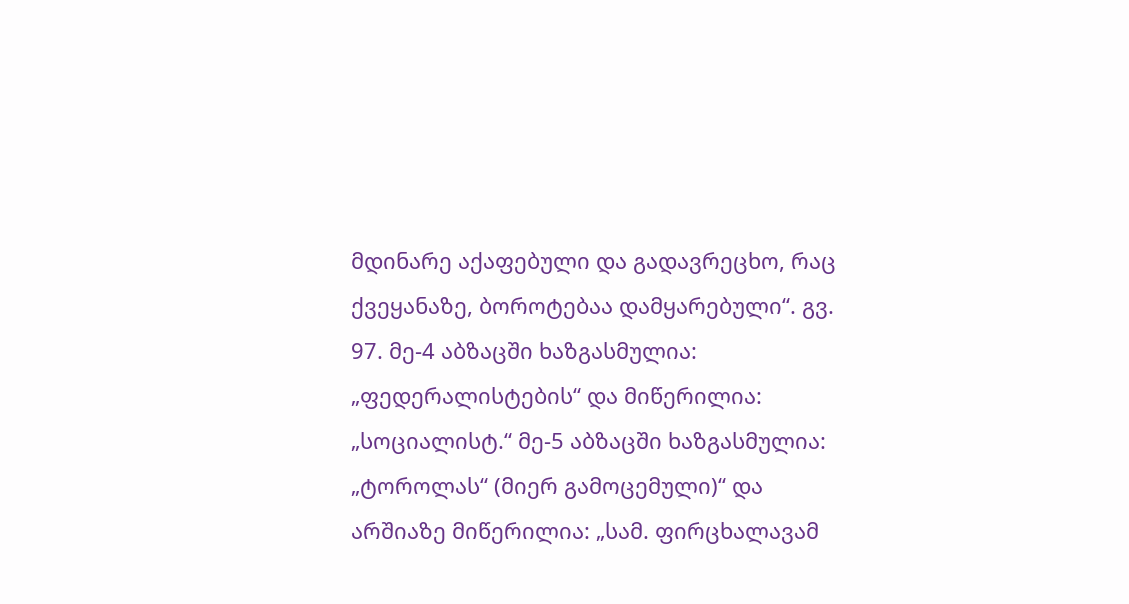მდინარე აქაფებული და გადავრეცხო, რაც ქვეყანაზე, ბოროტებაა დამყარებული“. გვ. 97. მე-4 აბზაცში ხაზგასმულია: „ფედერალისტების“ და მიწერილია: „სოციალისტ.“ მე-5 აბზაცში ხაზგასმულია: „ტოროლას“ (მიერ გამოცემული)“ და არშიაზე მიწერილია: „სამ. ფირცხალავამ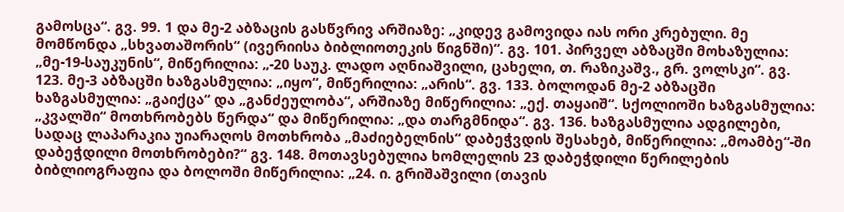გამოსცა“. გვ. 99. 1 და მე-2 აბზაცის გასწვრივ არშიაზე: „კიდევ გამოვიდა იას ორი კრებული. მე მომწონდა „სხვათაშორის“ (ივერიისა ბიბლიოთეკის წიგნში)“. გვ. 101. პირველ აბზაცში მოხაზულია: „მე-19-საუკუნის“, მიწერილია: „-20 საუკ. ლადო აღნიაშვილი, ცახელი, თ. რაზიკაშვ., გრ. ვოლსკი“. გვ. 123. მე-3 აბზაცში ხაზგასმულია: „იყო“, მიწერილია: „არის“. გვ. 133. ბოლოდან მე-2 აბზაცში ხაზგასმულია: „გაიქცა“ და „განძეულობა“, არშიაზე მიწერილია: „ექ. თაყაიშ“. სქოლიოში ხაზგასმულია: „კვალში“ მოთხრობებს წერდა“ და მიწერილია: „და თარგმნიდა“. გვ. 136. ხაზგასმულია ადგილები, სადაც ლაპარაკია უიარაღოს მოთხრობა „მაძიებელნის“ დაბეჭვდის შესახებ, მიწერილია: „მოამბე“-ში დაბეჭდილი მოთხრობები?“ გვ. 148. მოთავსებულია ხომლელის 23 დაბეჭდილი წერილების ბიბლიოგრაფია და ბოლოში მიწერილია: „24. ი. გრიშაშვილი (თავის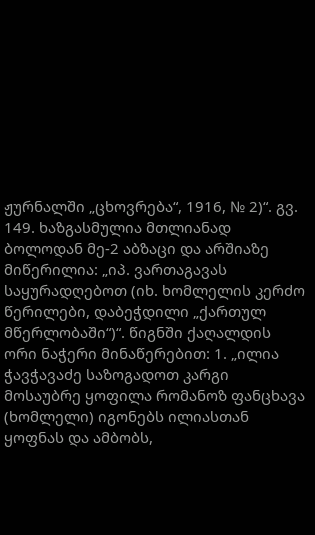ჟურნალში „ცხოვრება“, 1916, № 2)“. გვ. 149. ხაზგასმულია მთლიანად ბოლოდან მე-2 აბზაცი და არშიაზე მიწერილია: „იპ. ვართაგავას საყურადღებოთ (იხ. ხომლელის კერძო წერილები, დაბეჭდილი „ქართულ მწერლობაში“)“. წიგნში ქაღალდის ორი ნაჭერი მინაწერებით: 1. „ილია ჭავჭავაძე საზოგადოთ კარგი მოსაუბრე ყოფილა რომანოზ ფანცხავა (ხომლელი) იგონებს ილიასთან ყოფნას და ამბობს,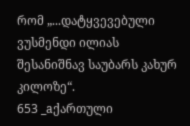რომ „...დატყვევებული ვუსმენდი ილიას შესანიშნავ საუბარს კახურ კილოზე“.
653 _aქართული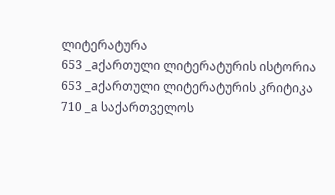ლიტერატურა
653 _aქართული ლიტერატურის ისტორია
653 _aქართული ლიტერატურის კრიტიკა
710 _a საქართველოს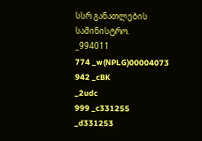სსრ განათლების სამინისტრო.
_994011
774 _w(NPLG)00004073
942 _cBK
_2udc
999 _c331255
_d331253